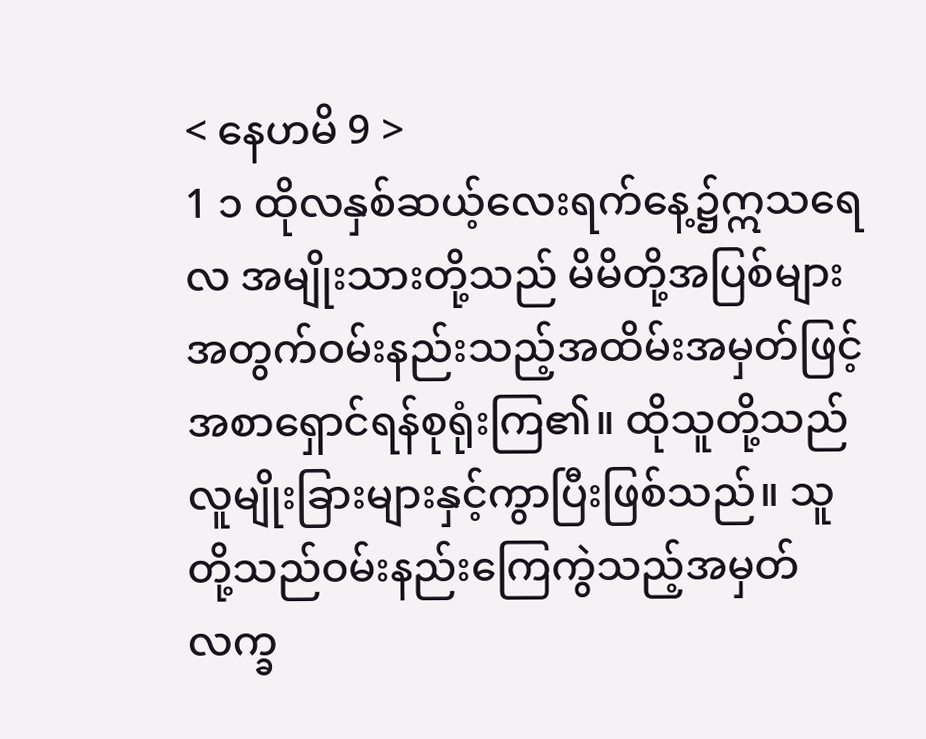< နေဟမိ 9 >
1 ၁ ထိုလနှစ်ဆယ့်လေးရက်နေ့၌ဣသရေလ အမျိုးသားတို့သည် မိမိတို့အပြစ်များ အတွက်ဝမ်းနည်းသည့်အထိမ်းအမှတ်ဖြင့် အစာရှောင်ရန်စုရုံးကြ၏။ ထိုသူတို့သည် လူမျိုးခြားများနှင့်ကွာပြီးဖြစ်သည်။ သူ တို့သည်ဝမ်းနည်းကြေကွဲသည့်အမှတ်လက္ခ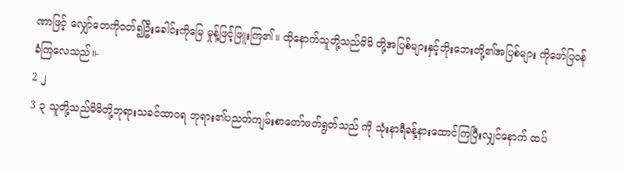ဏာဖြင့် လျှော်တေကိုဝတ်၍ဦးခေါင်းကိုမြေ မှုန့်ဖြင့်ဖြူးကြ၏။ ထိုနောက်သူတို့သည်မိမိ တို့အပြစ်များနှင့်ဘိုးဘေးတို့၏အပြစ်များ ကိုဖော်ပြဝန်ခံကြလေသည်။-
2 ၂
3 ၃ သူတို့သည်မိမိတို့ဘုရားသခင်ထာဝရ ဘုရား၏ပညတ်ကျမ်းစာတော်ဖတ်ရွတ်သည် ကို သုံးနာရီခန့်နားထောင်ကြပြီးလျှင်နောက် ထပ်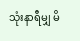သုံးနာရီမျှ မိ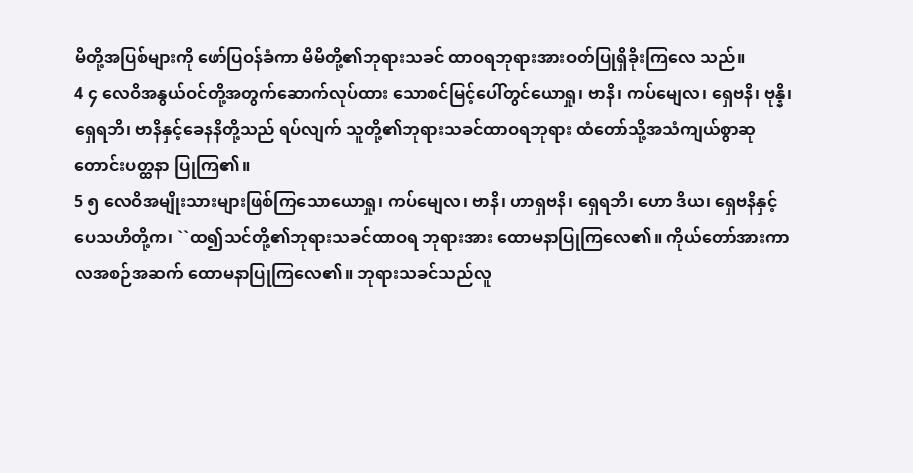မိတို့အပြစ်များကို ဖော်ပြဝန်ခံကာ မိမိတို့၏ဘုရားသခင် ထာဝရဘုရားအားဝတ်ပြုရှိခိုးကြလေ သည်။
4 ၄ လေဝိအနွယ်ဝင်တို့အတွက်ဆောက်လုပ်ထား သောစင်မြင့်ပေါ်တွင်ယောရှု၊ ဗာနိ၊ ကပ်မျေလ၊ ရှေဗနိ၊ ဗုန္နိ၊ ရှေရဘိ၊ ဗာနိနှင့်ခေနနိတို့သည် ရပ်လျက် သူတို့၏ဘုရားသခင်ထာဝရဘုရား ထံတော်သို့အသံကျယ်စွာဆုတောင်းပတ္ထနာ ပြုကြ၏။
5 ၅ လေဝိအမျိုးသားများဖြစ်ကြသောယောရှု၊ ကပ်မျေလ၊ ဗာနိ၊ ဟာရှဗနိ၊ ရှေရဘိ၊ ဟော ဒိယ၊ ရှေဗနိနှင့်ပေသဟိတို့က၊ ``ထ၍သင်တို့၏ဘုရားသခင်ထာဝရ ဘုရားအား ထောမနာပြုကြလေ၏။ ကိုယ်တော်အားကာလအစဉ်အဆက် ထောမနာပြုကြလေ၏။ ဘုရားသခင်သည်လူ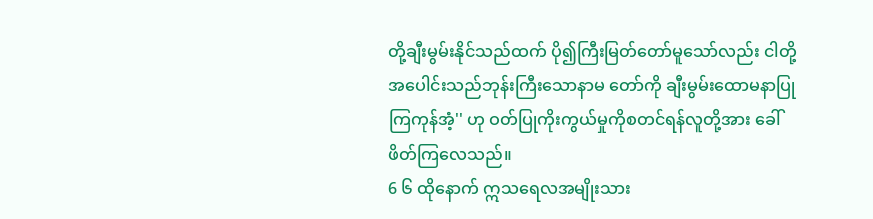တို့ချီးမွမ်းနိုင်သည်ထက် ပို၍ကြီးမြတ်တော်မူသော်လည်း ငါတို့အပေါင်းသည်ဘုန်းကြီးသောနာမ တော်ကို ချီးမွမ်းထောမနာပြုကြကုန်အံ့'' ဟု ဝတ်ပြုကိုးကွယ်မှုကိုစတင်ရန်လူတို့အား ခေါ်ဖိတ်ကြလေသည်။
6 ၆ ထိုနောက် ဣသရေလအမျိုးသား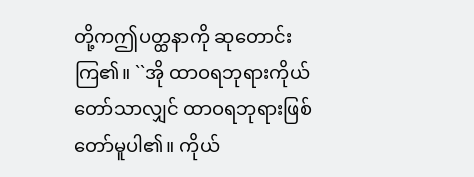တို့ကဤပတ္ထနာကို ဆုတောင်းကြ၏။ ``အို ထာဝရဘုရားကိုယ်တော်သာလျှင် ထာဝရဘုရားဖြစ်တော်မူပါ၏။ ကိုယ်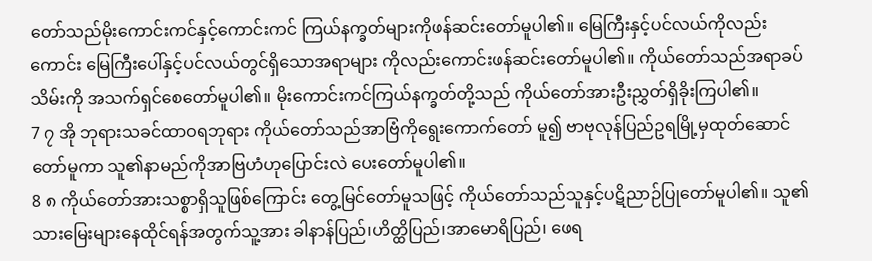တော်သည်မိုးကောင်းကင်နှင့်ကောင်းကင် ကြယ်နက္ခတ်များကိုဖန်ဆင်းတော်မူပါ၏။ မြေကြီးနှင့်ပင်လယ်ကိုလည်းကောင်း မြေကြီးပေါ်နှင့်ပင်လယ်တွင်ရှိသောအရာများ ကိုလည်းကောင်းဖန်ဆင်းတော်မူပါ၏။ ကိုယ်တော်သည်အရာခပ်သိမ်းကို အသက်ရှင်စေတော်မူပါ၏။ မိုးကောင်းကင်ကြယ်နက္ခတ်တို့သည် ကိုယ်တော်အားဦးညွှတ်ရှိခိုးကြပါ၏။
7 ၇ အို ဘုရားသခင်ထာဝရဘုရား ကိုယ်တော်သည်အာဗြံကိုရွေးကောက်တော် မူ၍ ဗာဗုလုန်ပြည်ဥရမြို့မှထုတ်ဆောင်တော်မူကာ သူ၏နာမည်ကိုအာဗြဟံဟုပြောင်းလဲ ပေးတော်မူပါ၏။
8 ၈ ကိုယ်တော်အားသစ္စာရှိသူဖြစ်ကြောင်း တွေ့မြင်တော်မူသဖြင့် ကိုယ်တော်သည်သူနှင့်ပဋိညာဉ်ပြုတော်မူပါ၏။ သူ၏သားမြေးများနေထိုင်ရန်အတွက်သူ့အား ခါနာန်ပြည်၊ဟိတ္ထိပြည်၊အာမောရိပြည်၊ ဖေရ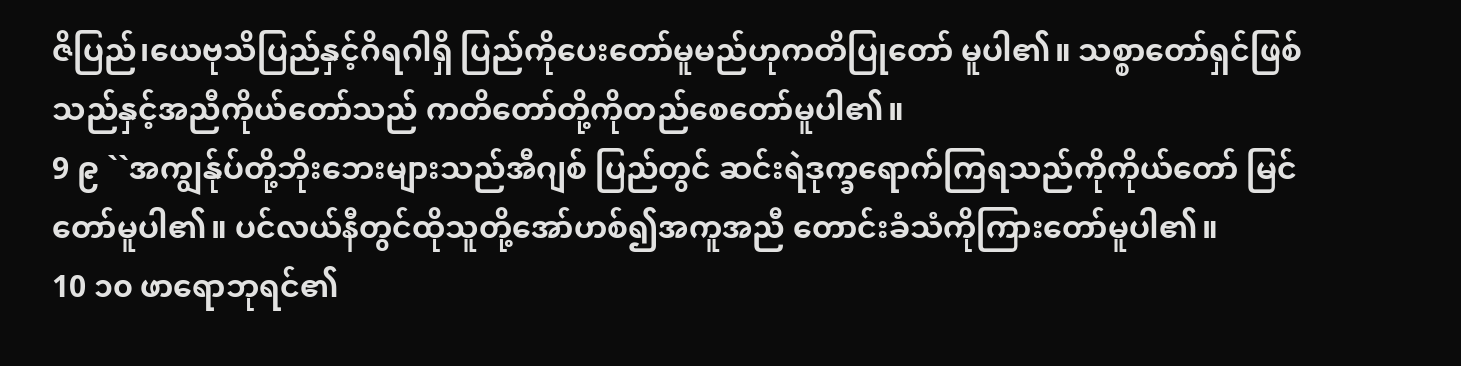ဇိပြည်၊ယေဗုသိပြည်နှင့်ဂိရဂါရှိ ပြည်ကိုပေးတော်မူမည်ဟုကတိပြုတော် မူပါ၏။ သစ္စာတော်ရှင်ဖြစ်သည်နှင့်အညီကိုယ်တော်သည် ကတိတော်တို့ကိုတည်စေတော်မူပါ၏။
9 ၉ ``အကျွန်ုပ်တို့ဘိုးဘေးများသည်အီဂျစ် ပြည်တွင် ဆင်းရဲဒုက္ခရောက်ကြရသည်ကိုကိုယ်တော် မြင်တော်မူပါ၏။ ပင်လယ်နီတွင်ထိုသူတို့အော်ဟစ်၍အကူအညီ တောင်းခံသံကိုကြားတော်မူပါ၏။
10 ၁၀ ဖာရောဘုရင်၏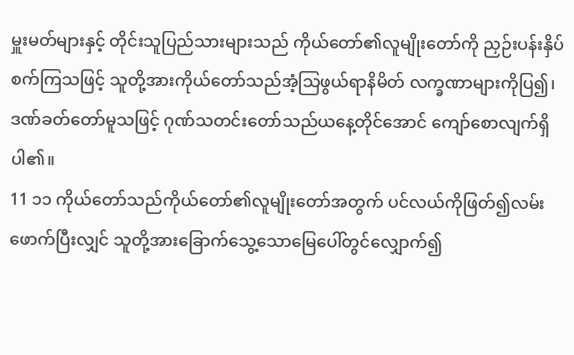မှူးမတ်များနှင့် တိုင်းသူပြည်သားများသည် ကိုယ်တော်၏လူမျိုးတော်ကို ညှဉ်းပန်းနှိပ်စက်ကြသဖြင့် သူတို့အားကိုယ်တော်သည်အံ့သြဖွယ်ရာနိမိတ် လက္ခဏာများကိုပြ၍၊ဒဏ်ခတ်တော်မူသဖြင့် ဂုဏ်သတင်းတော်သည်ယနေ့တိုင်အောင် ကျော်စောလျက်ရှိပါ၏။
11 ၁၁ ကိုယ်တော်သည်ကိုယ်တော်၏လူမျိုးတော်အတွက် ပင်လယ်ကိုဖြတ်၍လမ်းဖောက်ပြီးလျှင် သူတို့အားခြောက်သွေ့သောမြေပေါ်တွင်လျှောက်၍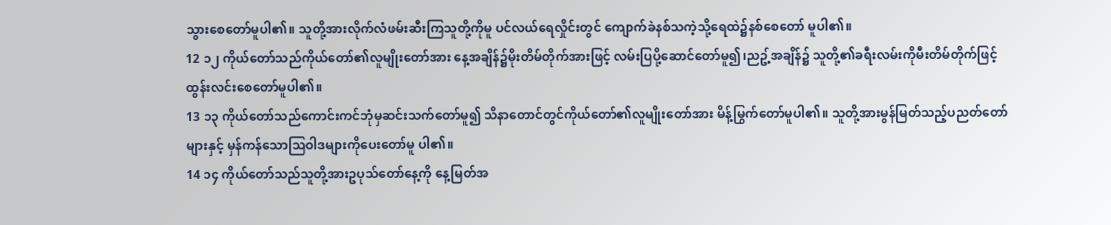သွားစေတော်မူပါ၏။ သူတို့အားလိုက်လံဖမ်းဆီးကြသူတို့ကိုမူ ပင်လယ်ရေလှိုင်းတွင် ကျောက်ခဲနစ်သကဲ့သို့ရေထဲ၌နစ်စေတော် မူပါ၏။
12 ၁၂ ကိုယ်တော်သည်ကိုယ်တော်၏လူမျိုးတော်အား နေ့အချိန်၌မိုးတိမ်တိုက်အားဖြင့် လမ်းပြပို့ဆောင်တော်မူ၍၊ညဥ့်အချိန်၌ သူတို့၏ခရီးလမ်းကိုမီးတိမ်တိုက်ဖြင့် ထွန်းလင်းစေတော်မူပါ၏။
13 ၁၃ ကိုယ်တော်သည်ကောင်းကင်ဘုံမှဆင်းသက်တော်မူ၍ သိနာတောင်တွင်ကိုယ်တော်၏လူမျိုးတော်အား မိန့်မြွက်တော်မူပါ၏။ သူတို့အားမွန်မြတ်သည့်ပညတ်တော်များနှင့် မှန်ကန်သောသြဝါဒများကိုပေးတော်မူ ပါ၏။
14 ၁၄ ကိုယ်တော်သည်သူတို့အားဥပုသ်တော်နေ့ကို နေ့မြတ်အ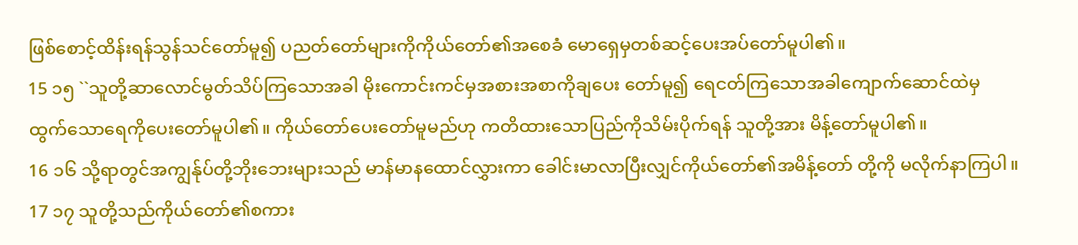ဖြစ်စောင့်ထိန်းရန်သွန်သင်တော်မူ၍ ပညတ်တော်များကိုကိုယ်တော်၏အစေခံ မောရှေမှတစ်ဆင့်ပေးအပ်တော်မူပါ၏။
15 ၁၅ ``သူတို့ဆာလောင်မွတ်သိပ်ကြသောအခါ မိုးကောင်းကင်မှအစားအစာကိုချပေး တော်မူ၍ ရေငတ်ကြသောအခါကျောက်ဆောင်ထဲမှ ထွက်သောရေကိုပေးတော်မူပါ၏။ ကိုယ်တော်ပေးတော်မူမည်ဟု ကတိထားသောပြည်ကိုသိမ်းပိုက်ရန် သူတို့အား မိန့်တော်မူပါ၏။
16 ၁၆ သို့ရာတွင်အကျွန်ုပ်တို့ဘိုးဘေးများသည် မာန်မာနထောင်လွှားကာ ခေါင်းမာလာပြီးလျှင်ကိုယ်တော်၏အမိန့်တော် တို့ကို မလိုက်နာကြပါ။
17 ၁၇ သူတို့သည်ကိုယ်တော်၏စကား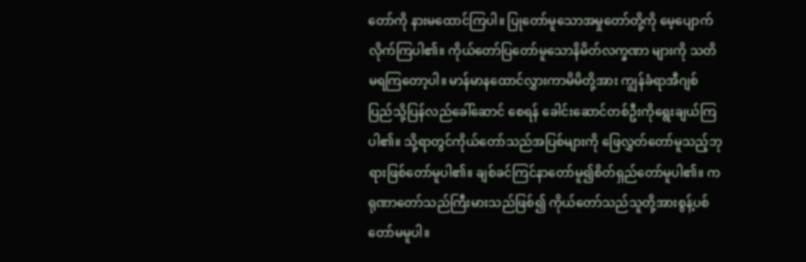တော်ကို နားမထောင်ကြပါ။ ပြုတော်မူသောအမှုတော်တို့ကို မေ့ပျောက်လိုက်ကြပါ၏။ ကိုယ်တော်ပြတော်မူသောနိမိတ်လက္ခဏာ များကို သတိမရကြတော့ပါ။ မာန်မာနထောင်လွှားကာမိမိတို့အား ကျွန်ခံရာအီဂျစ်ပြည်သို့ပြန်လည်ခေါ်ဆောင် စေရန် ခေါင်းဆောင်တစ်ဦးကိုရွေးချယ်ကြပါ၏။ သို့ရာတွင်ကိုယ်တော်သည်အပြစ်များကို ဖြေလွှတ်တော်မူသည့်ဘုရားဖြစ်တော်မူပါ၏။ ချစ်ခင်ကြင်နာတော်မူ၍စိတ်ရှည်တော်မူပါ၏။ ကရုဏာတော်သည်ကြီးမားသည်ဖြစ်၍ ကိုယ်တော်သည်သူတို့အားစွန့်ပစ်တော်မမူပါ။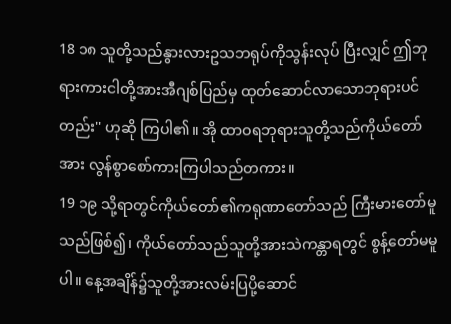18 ၁၈ သူတို့သည်နွားလားဥသဘရုပ်ကိုသွန်းလုပ် ပြီးလျှင် ဤဘုရားကားငါတို့အားအီဂျစ်ပြည်မှ ထုတ်ဆောင်လာသောဘုရားပင်တည်း'' ဟုဆို ကြပါ၏။ အို ထာဝရဘုရားသူတို့သည်ကိုယ်တော်အား လွန်စွာစော်ကားကြပါသည်တကား။
19 ၁၉ သို့ရာတွင်ကိုယ်တော်၏ကရုဏာတော်သည် ကြီးမားတော်မူသည်ဖြစ်၍၊ ကိုယ်တော်သည်သူတို့အားသဲကန္တာရတွင် စွန့်တော်မမူပါ။ နေ့အချိန်၌သူတို့အားလမ်းပြပို့ဆောင်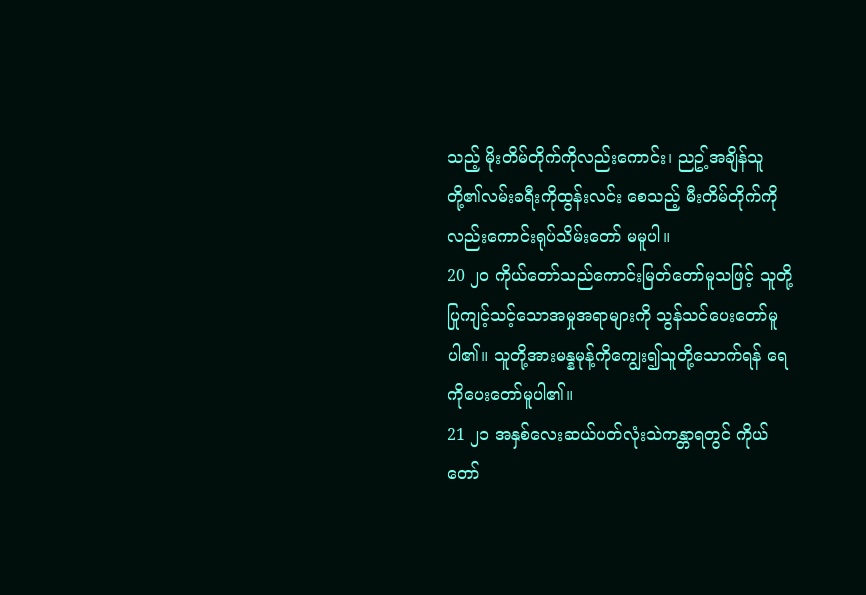သည့် မိုးတိမ်တိုက်ကိုလည်းကောင်း၊ ညဥ့်အချိန်သူတို့၏လမ်းခရီးကိုထွန်းလင်း စေသည့် မီးတိမ်တိုက်ကိုလည်းကောင်းရုပ်သိမ်းတော် မမူပါ။
20 ၂၀ ကိုယ်တော်သည်ကောင်းမြတ်တော်မူသဖြင့် သူတို့ပြုကျင့်သင့်သောအမှုအရာများကို သွန်သင်ပေးတော်မူပါ၏။ သူတို့အားမန္နမုန့်ကိုကျွေး၍သူတို့သောက်ရန် ရေကိုပေးတော်မူပါ၏။
21 ၂၁ အနှစ်လေးဆယ်ပတ်လုံးသဲကန္တာရတွင် ကိုယ်တော်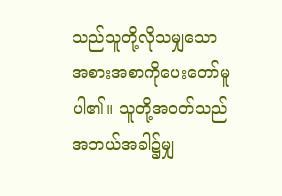သည်သူတို့လိုသမျှသော အစားအစာကိုပေးတော်မူပါ၏။ သူတို့အဝတ်သည်အဘယ်အခါ၌မျှ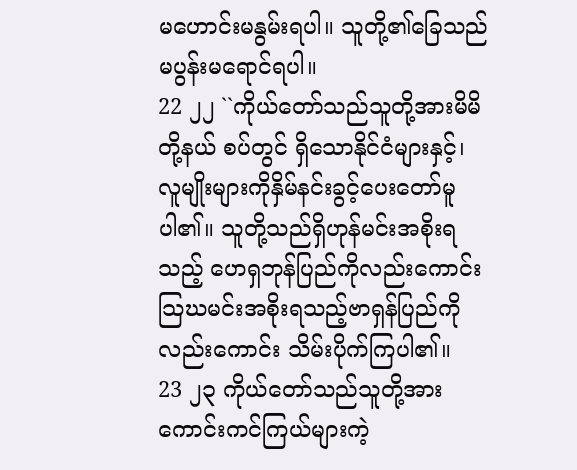မဟောင်းမနွမ်းရပါ။ သူတို့၏ခြေသည်မပွန်းမရောင်ရပါ။
22 ၂၂ ``ကိုယ်တော်သည်သူတို့အားမိမိတို့နယ် စပ်တွင် ရှိသောနိုင်ငံများနှင့်၊ လူမျိုးများကိုနှိမ်နင်းခွင့်ပေးတော်မူပါ၏။ သူတို့သည်ရှိဟုန်မင်းအစိုးရသည့် ဟေရှဘုန်ပြည်ကိုလည်းကောင်း သြဃမင်းအစိုးရသည့်ဗာရှန်ပြည်ကို လည်းကောင်း သိမ်းပိုက်ကြပါ၏။
23 ၂၃ ကိုယ်တော်သည်သူတို့အား ကောင်းကင်ကြယ်များကဲ့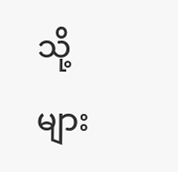သို့များ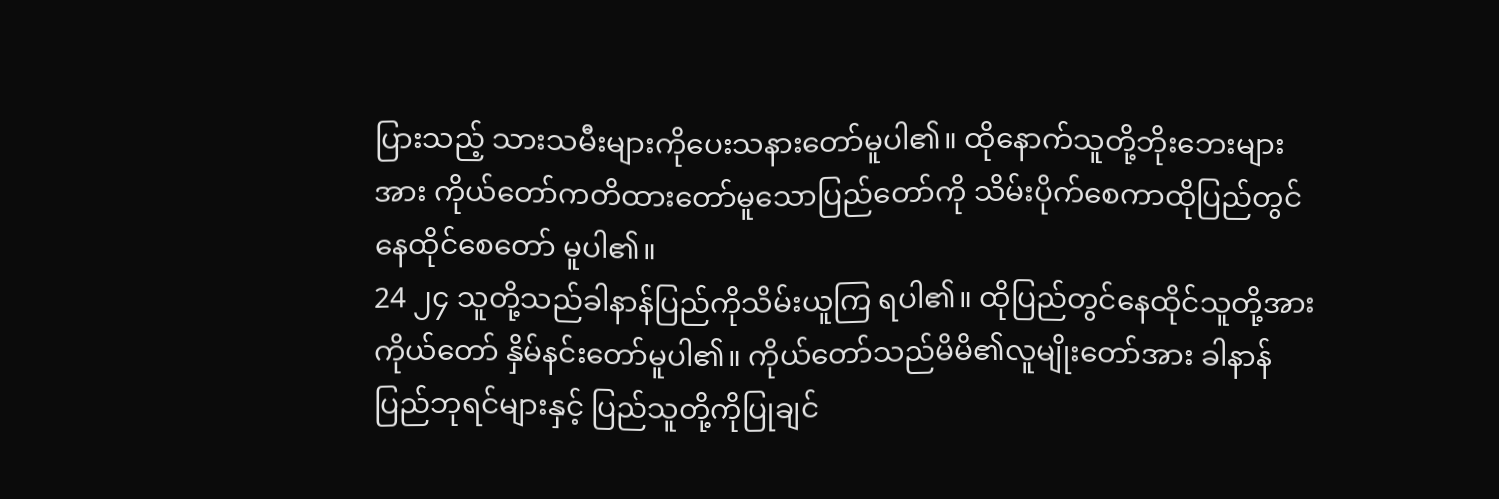ပြားသည့် သားသမီးများကိုပေးသနားတော်မူပါ၏။ ထိုနောက်သူတို့ဘိုးဘေးများအား ကိုယ်တော်ကတိထားတော်မူသောပြည်တော်ကို သိမ်းပိုက်စေကာထိုပြည်တွင်နေထိုင်စေတော် မူပါ၏။
24 ၂၄ သူတို့သည်ခါနာန်ပြည်ကိုသိမ်းယူကြ ရပါ၏။ ထိုပြည်တွင်နေထိုင်သူတို့အားကိုယ်တော် နှိမ်နင်းတော်မူပါ၏။ ကိုယ်တော်သည်မိမိ၏လူမျိုးတော်အား ခါနာန်ပြည်ဘုရင်များနှင့် ပြည်သူတို့ကိုပြုချင်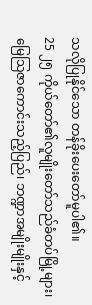သလိုပြုနိုင်သော တန်ခိုးပေးတော်မူပါ၏။
25 ၂၅ ကိုယ်တော်၏လူမျိုးတော်သည်ခံတပ်မြို့များ၊ မြေသြဇာကောင်းသည့်ပြည်၊ ဘဏ္ဍာအမျိုးမျိုးနှင့်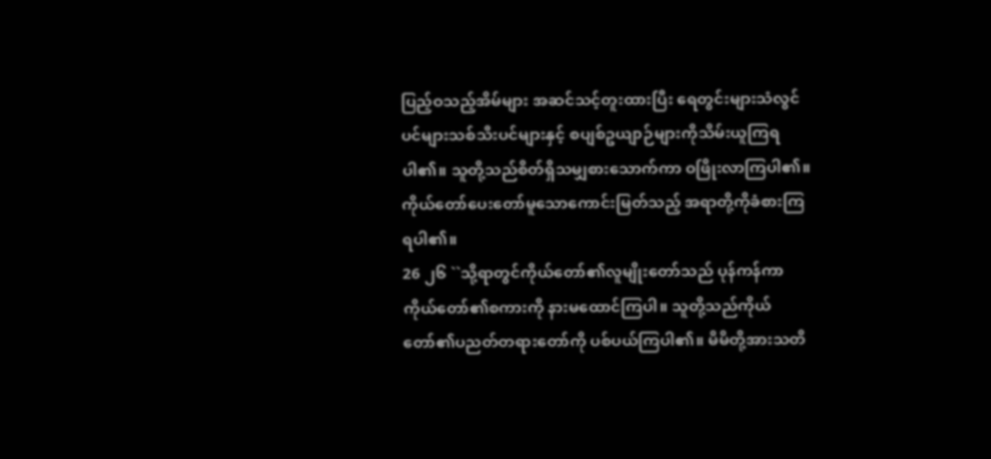ပြည့်ဝသည့်အိမ်များ အဆင်သင့်တူးထားပြီး ရေတွင်းများသံလွင်ပင်များသစ်သီးပင်များနှင့် စပျစ်ဥယျာဉ်များကိုသိမ်းယူကြရပါ၏။ သူတို့သည်စိတ်ရှိသမျှစားသောက်ကာ ဝဖြိုးလာကြပါ၏။ ကိုယ်တော်ပေးတော်မူသောကောင်းမြတ်သည့် အရာတို့ကိုခံစားကြရပါ၏။
26 ၂၆ ``သို့ရာတွင်ကိုယ်တော်၏လူမျိုးတော်သည် ပုန်ကန်ကာကိုယ်တော်၏စကားကို နားမထောင်ကြပါ။ သူတို့သည်ကိုယ်တော်၏ပညတ်တရားတော်ကို ပစ်ပယ်ကြပါ၏။ မိမိတို့အားသတိ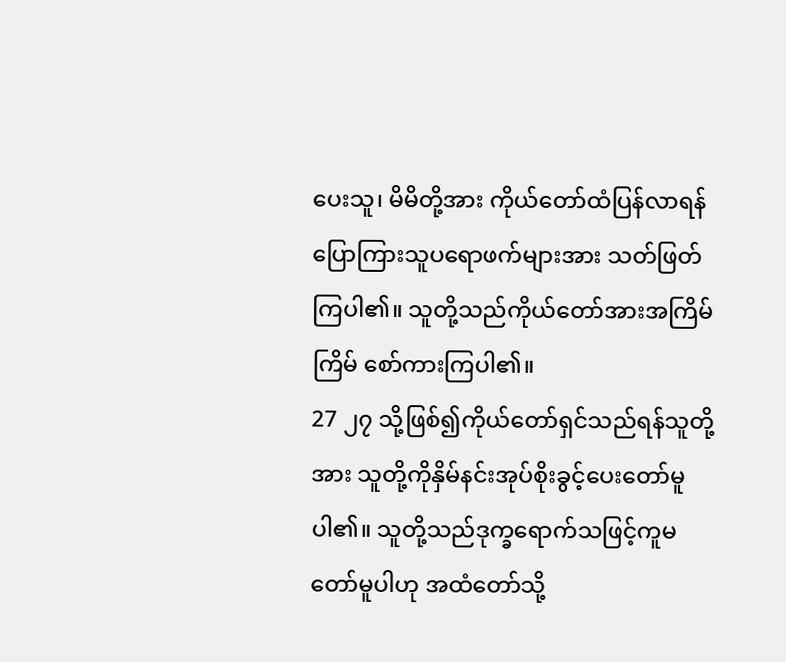ပေးသူ၊ မိမိတို့အား ကိုယ်တော်ထံပြန်လာရန် ပြောကြားသူပရောဖက်များအား သတ်ဖြတ်ကြပါ၏။ သူတို့သည်ကိုယ်တော်အားအကြိမ်ကြိမ် စော်ကားကြပါ၏။
27 ၂၇ သို့ဖြစ်၍ကိုယ်တော်ရှင်သည်ရန်သူတို့အား သူတို့ကိုနှိမ်နင်းအုပ်စိုးခွင့်ပေးတော်မူ ပါ၏။ သူတို့သည်ဒုက္ခရောက်သဖြင့်ကူမတော်မူပါဟု အထံတော်သို့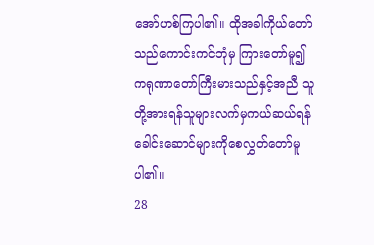အော်ဟစ်ကြပါ၏။ ထိုအခါကိုယ်တော်သည်ကောင်းကင်ဘုံမှ ကြားတော်မူ၍ ကရုဏာတော်ကြီးမားသည်နှင့်အညီ သူတို့အားရန်သူများလက်မှကယ်ဆယ်ရန် ခေါင်းဆောင်များကိုစေလွှတ်တော်မူပါ၏။
28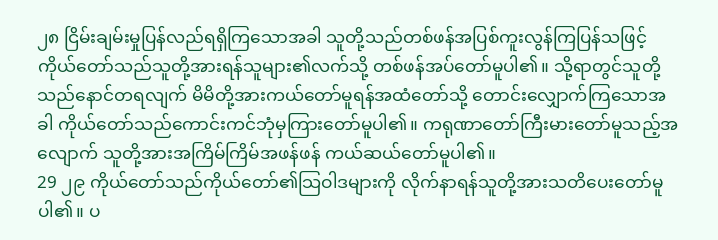၂၈ ငြိမ်းချမ်းမှုပြန်လည်ရရှိကြသောအခါ သူတို့သည်တစ်ဖန်အပြစ်ကူးလွန်ကြပြန်သဖြင့် ကိုယ်တော်သည်သူတို့အားရန်သူများ၏လက်သို့ တစ်ဖန်အပ်တော်မူပါ၏။ သို့ရာတွင်သူတို့သည်နောင်တရလျက် မိမိတို့အားကယ်တော်မူရန်အထံတော်သို့ တောင်းလျှောက်ကြသောအခါ ကိုယ်တော်သည်ကောင်းကင်ဘုံမှကြားတော်မူပါ၏။ ကရုဏာတော်ကြီးမားတော်မူသည့်အလျောက် သူတို့အားအကြိမ်ကြိမ်အဖန်ဖန် ကယ်ဆယ်တော်မူပါ၏။
29 ၂၉ ကိုယ်တော်သည်ကိုယ်တော်၏သြဝါဒများကို လိုက်နာရန်သူတို့အားသတိပေးတော်မူပါ၏။ ပ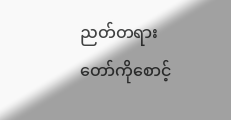ညတ်တရားတော်ကိုစောင့်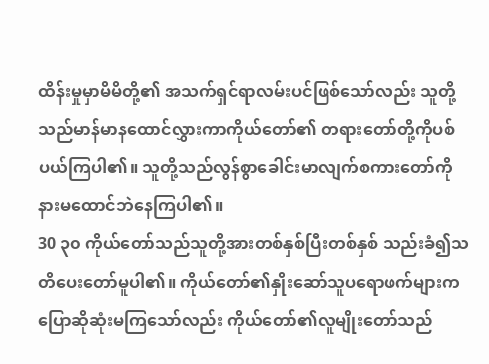ထိန်းမှုမှာမိမိတို့၏ အသက်ရှင်ရာလမ်းပင်ဖြစ်သော်လည်း သူတို့သည်မာန်မာနထောင်လွှားကာကိုယ်တော်၏ တရားတော်တို့ကိုပစ်ပယ်ကြပါ၏။ သူတို့သည်လွန်စွာခေါင်းမာလျက်စကားတော်ကို နားမထောင်ဘဲနေကြပါ၏။
30 ၃၀ ကိုယ်တော်သည်သူတို့အားတစ်နှစ်ပြီးတစ်နှစ် သည်းခံ၍သတိပေးတော်မူပါ၏။ ကိုယ်တော်၏နှိုးဆော်သူပရောဖက်များက ပြောဆိုဆုံးမကြသော်လည်း ကိုယ်တော်၏လူမျိုးတော်သည်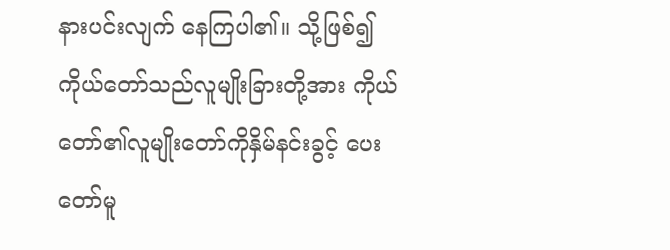နားပင်းလျက် နေကြပါ၏။ သို့ဖြစ်၍ကိုယ်တော်သည်လူမျိုးခြားတို့အား ကိုယ်တော်၏လူမျိုးတော်ကိုနှိမ်နင်းခွင့် ပေးတော်မူ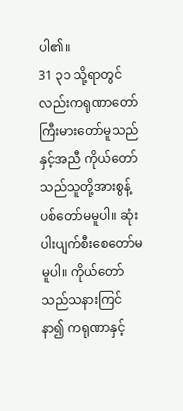ပါ၏။
31 ၃၁ သို့ရာတွင်လည်းကရုဏာတော် ကြီးမားတော်မူသည်နှင့်အညီ ကိုယ်တော်သည်သူတို့အားစွန့်ပစ်တော်မမူပါ။ ဆုံးပါးပျက်စီးစေတော်မမူပါ။ ကိုယ်တော်သည်သနားကြင်နာ၍ ကရုဏာနှင့်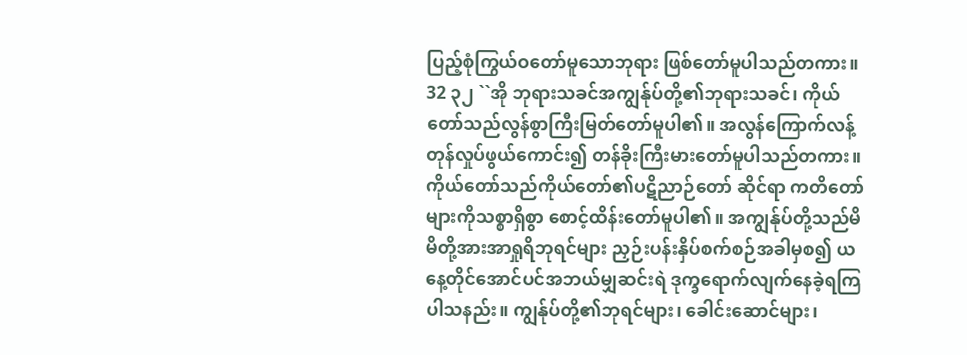ပြည့်စုံကြွယ်ဝတော်မူသောဘုရား ဖြစ်တော်မူပါသည်တကား။
32 ၃၂ ``အို ဘုရားသခင်အကျွန်ုပ်တို့၏ဘုရားသခင်၊ ကိုယ်တော်သည်လွန်စွာကြီးမြတ်တော်မူပါ၏။ အလွန်ကြောက်လန့်တုန်လှုပ်ဖွယ်ကောင်း၍ တန်ခိုးကြီးမားတော်မူပါသည်တကား။ ကိုယ်တော်သည်ကိုယ်တော်၏ပဋိညာဉ်တော် ဆိုင်ရာ ကတိတော်များကိုသစ္စာရှိစွာ စောင့်ထိန်းတော်မူပါ၏။ အကျွန်ုပ်တို့သည်မိမိတို့အားအာရှုရိဘုရင်များ ညှဉ်းပန်းနှိပ်စက်စဉ်အခါမှစ၍ ယနေ့တိုင်အောင်ပင်အဘယ်မျှဆင်းရဲ ဒုက္ခရောက်လျက်နေခဲ့ရကြပါသနည်း။ ကျွန်ုပ်တို့၏ဘုရင်များ၊ ခေါင်းဆောင်များ၊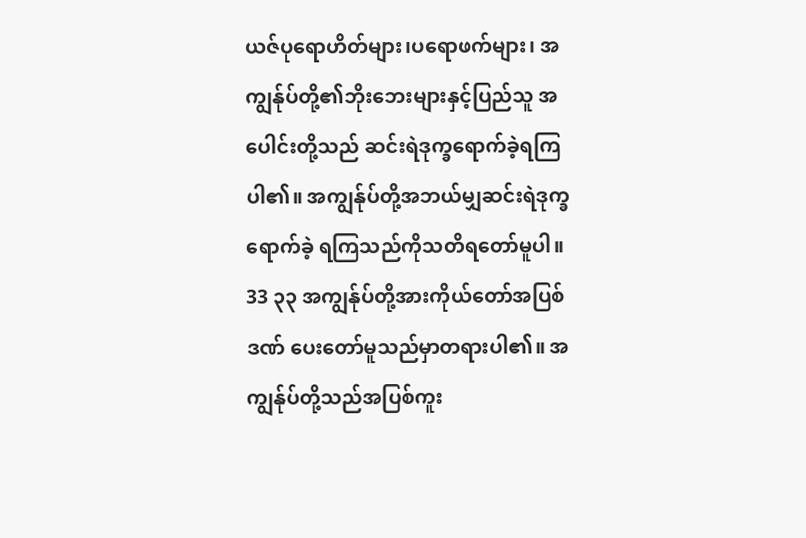ယဇ်ပုရောဟိတ်များ၊ပရောဖက်များ၊ အကျွန်ုပ်တို့၏ဘိုးဘေးများနှင့်ပြည်သူ အပေါင်းတို့သည် ဆင်းရဲဒုက္ခရောက်ခဲ့ရကြပါ၏။ အကျွန်ုပ်တို့အဘယ်မျှဆင်းရဲဒုက္ခရောက်ခဲ့ ရကြသည်ကိုသတိရတော်မူပါ။
33 ၃၃ အကျွန်ုပ်တို့အားကိုယ်တော်အပြစ်ဒဏ် ပေးတော်မူသည်မှာတရားပါ၏။ အကျွန်ုပ်တို့သည်အပြစ်ကူး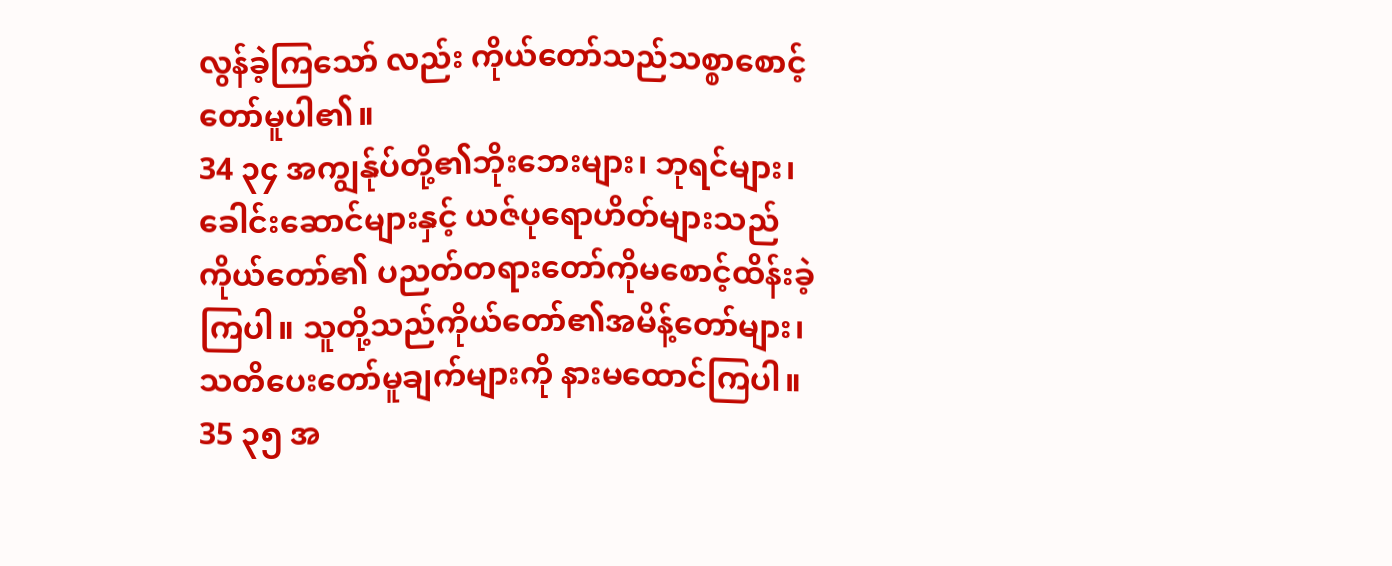လွန်ခဲ့ကြသော် လည်း ကိုယ်တော်သည်သစ္စာစောင့်တော်မူပါ၏။
34 ၃၄ အကျွန်ုပ်တို့၏ဘိုးဘေးများ၊ ဘုရင်များ၊ ခေါင်းဆောင်များနှင့် ယဇ်ပုရောဟိတ်များသည်ကိုယ်တော်၏ ပညတ်တရားတော်ကိုမစောင့်ထိန်းခဲ့ကြပါ။ သူတို့သည်ကိုယ်တော်၏အမိန့်တော်များ၊ သတိပေးတော်မူချက်များကို နားမထောင်ကြပါ။
35 ၃၅ အ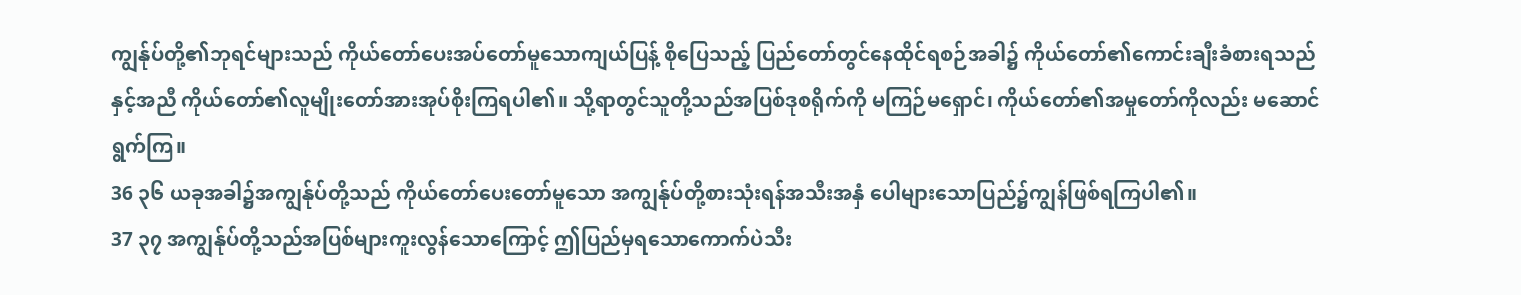ကျွန်ုပ်တို့၏ဘုရင်များသည် ကိုယ်တော်ပေးအပ်တော်မူသောကျယ်ပြန့် စိုပြေသည့် ပြည်တော်တွင်နေထိုင်ရစဉ်အခါ၌ ကိုယ်တော်၏ကောင်းချီးခံစားရသည်နှင့်အညီ ကိုယ်တော်၏လူမျိုးတော်အားအုပ်စိုးကြရပါ၏။ သို့ရာတွင်သူတို့သည်အပြစ်ဒုစရိုက်ကို မကြဉ်မရှောင်၊ ကိုယ်တော်၏အမှုတော်ကိုလည်း မဆောင်ရွက်ကြ။
36 ၃၆ ယခုအခါ၌အကျွန်ုပ်တို့သည် ကိုယ်တော်ပေးတော်မူသော အကျွန်ုပ်တို့စားသုံးရန်အသီးအနှံ ပေါများသောပြည်၌ကျွန်ဖြစ်ရကြပါ၏။
37 ၃၇ အကျွန်ုပ်တို့သည်အပြစ်များကူးလွန်သောကြောင့် ဤပြည်မှရသောကောက်ပဲသီး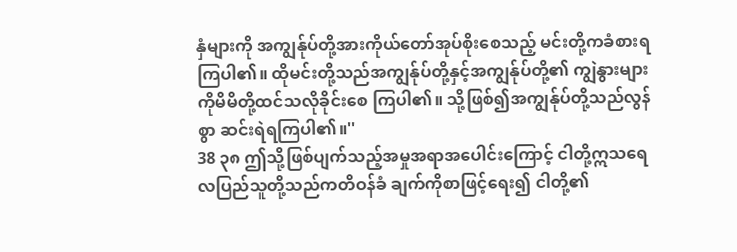နှံများကို အကျွန်ုပ်တို့အားကိုယ်တော်အုပ်စိုးစေသည့် မင်းတို့ကခံစားရကြပါ၏။ ထိုမင်းတို့သည်အကျွန်ုပ်တို့နှင့်အကျွန်ုပ်တို့၏ ကျွဲနွားများကိုမိမိတို့ထင်သလိုခိုင်းစေ ကြပါ၏။ သို့ဖြစ်၍အကျွန်ုပ်တို့သည်လွန်စွာ ဆင်းရဲရကြပါ၏။''
38 ၃၈ ဤသို့ဖြစ်ပျက်သည့်အမှုအရာအပေါင်းကြောင့် ငါတို့ဣသရေလပြည်သူတို့သည်ကတိဝန်ခံ ချက်ကိုစာဖြင့်ရေး၍ ငါတို့၏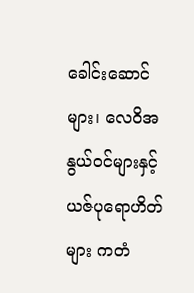ခေါင်းဆောင်များ၊ လေဝိအနွယ်ဝင်များနှင့်ယဇ်ပုရောဟိတ်များ ကတံ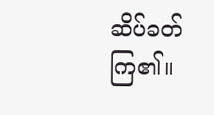ဆိပ်ခတ်ကြ၏။